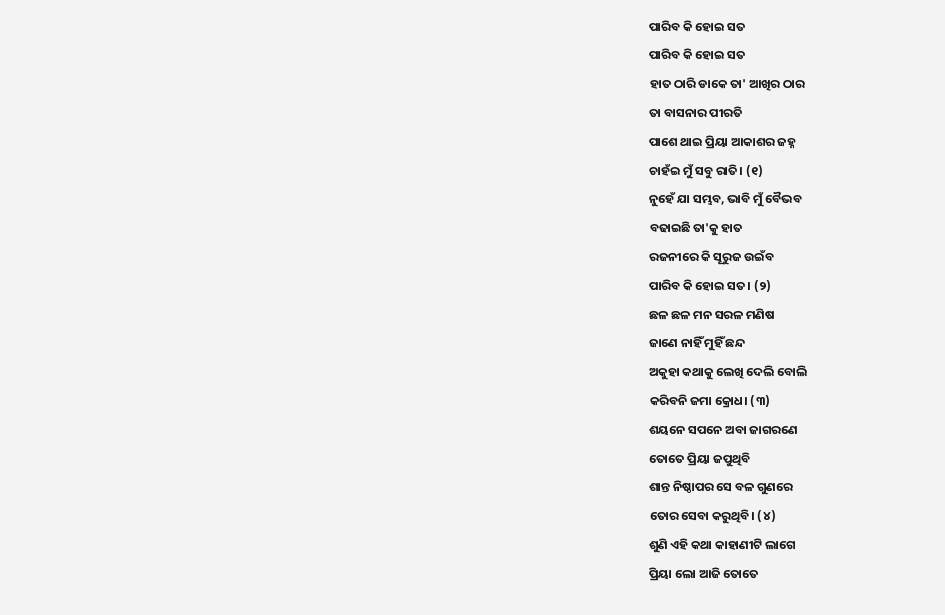ପାରିବ କି ହୋଇ ସତ
ପାରିବ କି ହୋଇ ସତ
ହାତ ଠାରି ଡାକେ ତା' ଆଖିର ଠାର
ତା ବାସନାର ପୀରତି
ପାଶେ ଥାଇ ପ୍ରିୟା ଆକାଶର ଜହ୍ନ
ଚାହଁଇ ମୁଁ ସବୁ ରାତି। (୧)
ନୁହେଁ ଯା ସମ୍ଭବ, ଭାବି ମୁଁ ବୈଭବ
ବଢାଇଛି ତା'କୁ ହାତ
ରଜନୀରେ କି ସୂରୁଜ ଉଇଁବ
ପାରିବ କି ହୋଇ ସତ। (୨)
ଛଳ ଛଳ ମନ ସରଳ ମଣିଷ
ଜାଣେ ନାହିଁ ମୁହିଁ ଛନ୍ଦ
ଅକୁହା କଥାକୁ ଲେଖି ଦେଲି ବୋଲି
କରିବନି ଜମା କ୍ରୋଧ। (୩)
ଶୟନେ ସପନେ ଅବା ଜାଗରଣେ
ତୋତେ ପ୍ରିୟା ଜପୁଥିବି
ଶାନ୍ତ ନିଷ୍ଠାପର ସେ ବଳ ଗୁଣରେ
ତୋର ସେବା କରୁଥିବି। (୪)
ଶୁଣି ଏହି କଥା କାହାଣୀଟି ଲାଗେ
ପ୍ରିୟା ଲୋ ଆଜି ତୋତେ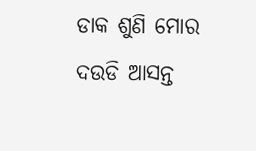ଡାକ ଶୁଣି ମୋର ଦଉଡି ଆସନ୍ତ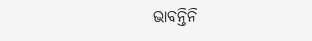ଭାବନ୍ତିନି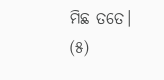ମିଛ ତତେ। (୫)